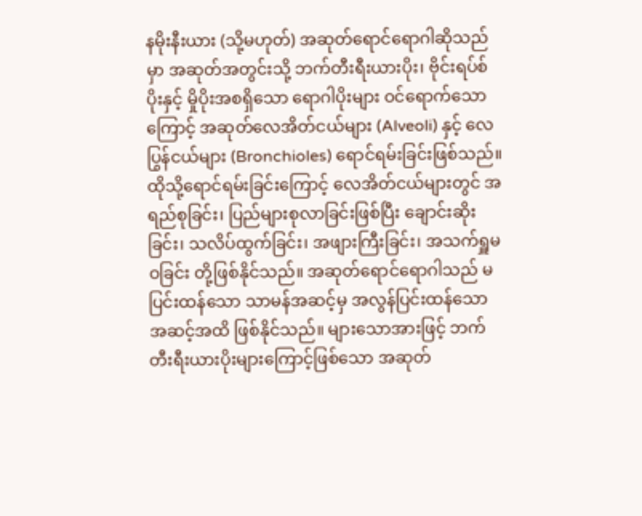နမိုးနီးယား (သို့မဟုတ်) အဆုတ်ရောင်ရောဂါဆိုသည်မှာ အဆုတ်အတွင်းသို့ ဘက်တီးရီးယားပိုး၊ ဗိုင်းရပ်စ်ပိုးနှင့် မှိုပိုးအစရှိသော ရောဂါပိုးများ ဝင်ရောက်သောကြောင့် အဆုတ်လေအိတ်ငယ်များ (Alveoli) နှင့် လေပြွန်ငယ်များ (Bronchioles) ရောင်ရမ်းခြင်းဖြစ်သည်။ ထိုသို့ရောင်ရမ်းခြင်းကြောင့် လေအိတ်ငယ်များတွင် အရည်စုခြင်း၊ ပြည်များစုလာခြင်းဖြစ်ပြီး ချောင်းဆိုးခြင်း၊ သလိပ်ထွက်ခြင်း၊ အဖျားကြီးခြင်း၊ အသက်ရှူမဝခြင်း တို့ဖြစ်နိုင်သည်။ အဆုတ်ရောင်ရောဂါသည် မပြင်းထန်သော သာမန်အဆင့်မှ အလွန်ပြင်းထန်သောအဆင့်အထိ ဖြစ်နိုင်သည်။ များသောအားဖြင့် ဘက်တီးရီးယားပိုးများကြောင့်ဖြစ်သော အဆုတ်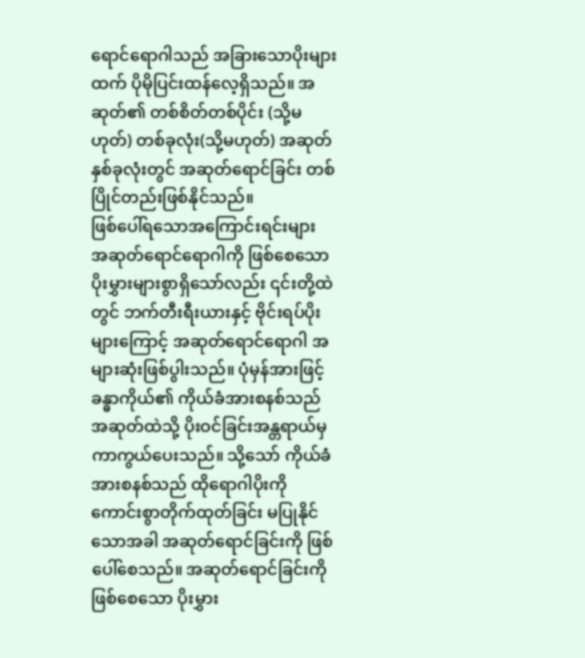ရောင်ရောဂါသည် အခြားသောပိုးများထက် ပိုမိုပြင်းထန်လေ့ရှိသည်။ အဆုတ်၏ တစ်စိတ်တစ်ပိုင်း (သို့မဟုတ်) တစ်ခုလုံး(သို့မဟုတ်) အဆုတ်နှစ်ခုလုံးတွင် အဆုတ်ရောင်ခြင်း တစ်ပြိုင်တည်းဖြစ်နိုင်သည်။
ဖြစ်ပေါ်ရသောအကြောင်းရင်းများ
အဆုတ်ရောင်ရောဂါကို ဖြစ်စေသော ပိုးမွှားများစွာရှိသော်လည်း ၎င်းတို့ထဲတွင် ဘက်တီးရီးယားနှင့် ဗိုင်းရပ်ပိုးများကြောင့် အဆုတ်ရောင်ရောဂါ အများဆုံးဖြစ်ပွါးသည်။ ပုံမှန်အားဖြင့် ခန္ဓာကိုယ်၏ ကိုယ်ခံအားစနစ်သည် အဆုတ်ထဲသို့ ပိုးဝင်ခြင်းအန္တရာယ်မှ ကာကွယ်ပေးသည်။ သို့သော် ကိုယ်ခံအားစနစ်သည် ထိုရောဂါပိုးကို ကောင်းစွာတိုက်ထုတ်ခြင်း မပြုနိုင်သောအခါ အဆုတ်ရောင်ခြင်းကို ဖြစ်ပေါ်စေသည်။ အဆုတ်ရောင်ခြင်းကို ဖြစ်စေသော ပိုးမွှား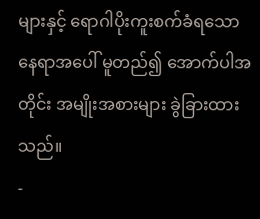များနှင့် ရောဂါပိုးကူးစက်ခံရသော နေရာအပေါ် မူတည်၍ အောက်ပါအတိုင်း အမျိုးအစားများ ခွဲခြားထားသည်။
-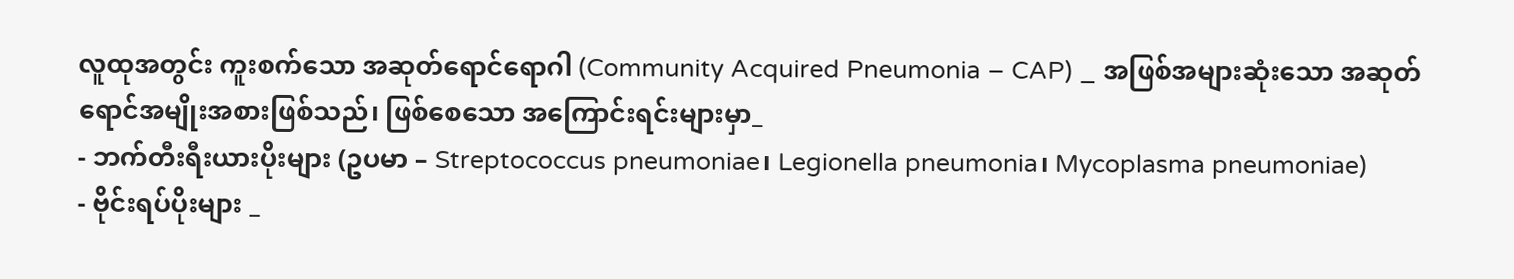လူထုအတွင်း ကူးစက်သော အဆုတ်ရောင်ရောဂါ (Community Acquired Pneumonia – CAP) _ အဖြစ်အများဆုံးသော အဆုတ်ရောင်အမျိုးအစားဖြစ်သည်၊ ဖြစ်စေသော အကြောင်းရင်းများမှာ_
- ဘက်တီးရီးယားပိုးများ (ဥပမာ – Streptococcus pneumoniae၊ Legionella pneumonia၊ Mycoplasma pneumoniae)
- ဗိုင်းရပ်ပိုးများ _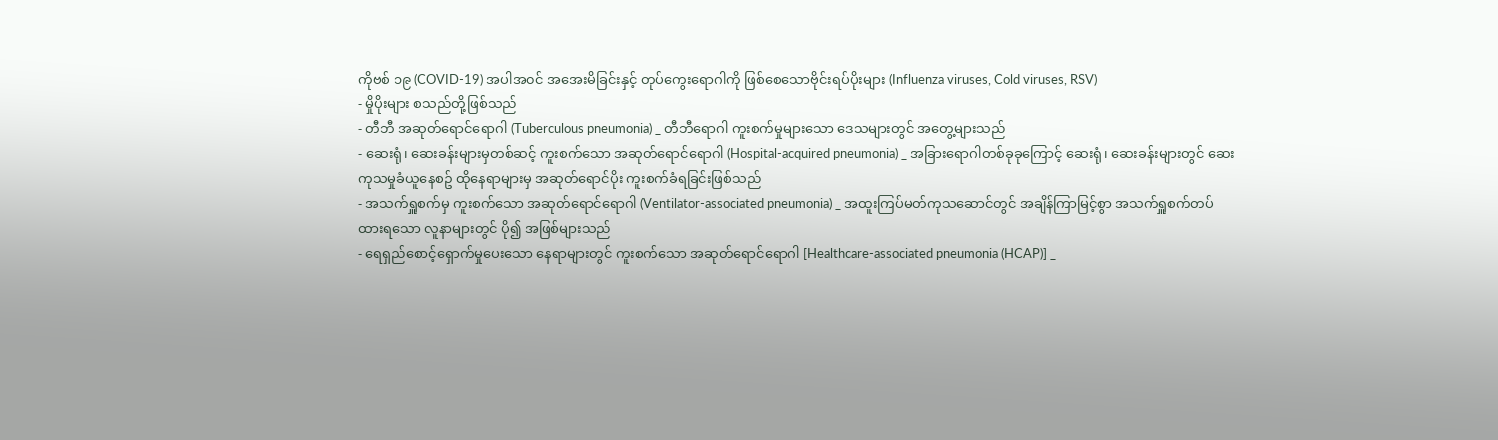ကိုဗစ် ၁၉ (COVID-19) အပါအ၀င် အအေးမိခြင်းနှင့် တုပ်ကွေးရောဂါကို ဖြစ်စေသောဗိုင်းရပ်ပိုးများ (Influenza viruses, Cold viruses, RSV)
- မှိုပိုးများ စသည်တို့ဖြစ်သည်
- တီဘီ အဆုတ်ရောင်ရောဂါ (Tuberculous pneumonia) _ တီဘီရောဂါ ကူးစက်မှုများသော ဒေသများတွင် အတွေ့များသည်
- ဆေးရုံ၊ ဆေးခန်းများမှတစ်ဆင့် ကူးစက်သော အဆုတ်ရောင်ရောဂါ (Hospital-acquired pneumonia) _ အခြားရောဂါတစ်ခုခုကြောင့် ဆေးရုံ၊ ဆေးခန်းများတွင် ဆေးကုသမှုခံယူနေစဥ် ထိုနေရာများမှ အဆုတ်ရောင်ပိုး ကူးစက်ခံရခြင်းဖြစ်သည်
- အသက်ရှူစက်မှ ကူးစက်သော အဆုတ်ရောင်ရောဂါ (Ventilator-associated pneumonia) _ အထူးကြပ်မတ်ကုသဆောင်တွင် အချိန်ကြာမြင့်စွာ အသက်ရှူစက်တပ်ထားရသော လူနာများတွင် ပို၍ အဖြစ်များသည်
- ရေရှည်စောင့်ရှောက်မှုပေးသော နေရာများတွင် ကူးစက်သော အဆုတ်ရောင်ရောဂါ [Healthcare-associated pneumonia (HCAP)] _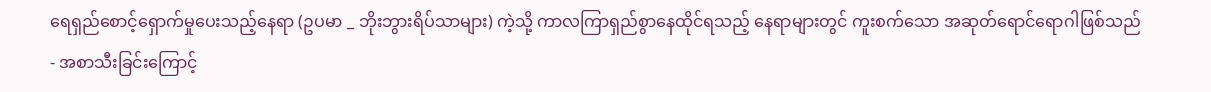ရေရှည်စောင့်ရှောက်မှုပေးသည့်နေရာ (ဥပမာ _ ဘိုးဘွားရိပ်သာများ) ကဲ့သို့ ကာလကြာရှည်စွာနေထိုင်ရသည့် နေရာများတွင် ကူးစက်သော အဆုတ်ရောင်ရောဂါဖြစ်သည်
- အစာသီးခြင်းကြောင့်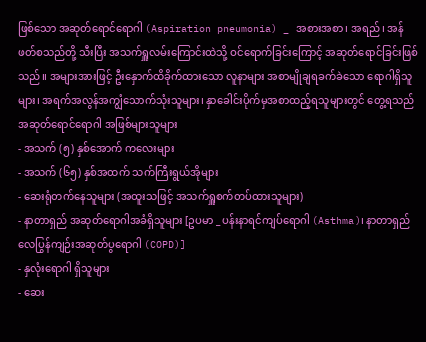ဖြစ်သော အဆုတ်ရောင်ရောဂါ (Aspiration pneumonia) _ အစားအစာ၊ အရည်၊ အန်ဖတ်စသည်တို့ သီးပြီး အသက်ရှူလမ်းကြောင်းထဲသို့ ဝင်ရောက်ခြင်းကြောင့် အဆုတ်ရောင်ခြင်းဖြစ်သည်။ အများအားဖြင့် ဦးနှောက်ထိခိုက်ထားသော လူနာများ အစာမျိုချရခက်ခဲသော ရောဂါရှိသူများ၊ အရက်အလွန်အကျွံသောက်သုံးသူများ၊ နှာခေါင်းပိုက်မှအစာထည့်ရသူများတွင် တွေ့ရသည်
အဆုတ်ရောင်ရောဂါ အဖြစ်များသူများ
- အသက် (၅) နှစ်အောက် ကလေးများ
- အသက် (၆၅) နှစ်အထက် သက်ကြီးရွယ်အိုများ
- ဆေးရုံတက်နေသူများ (အထူးသဖြင့် အသက်ရှူစက်တပ်ထားသူများ)
- နာတာရှည် အဆုတ်ရောဂါအခံရှိသူများ [ဥပမာ _ ပန်းနာရင်ကျပ်ရောဂါ (Asthma)၊ နာတာရှည်လေပြွန်ကျဉ်းအဆုတ်ပွရောဂါ (COPD)]
- နှလုံးရောဂါ ရှိသူများ
- ဆေး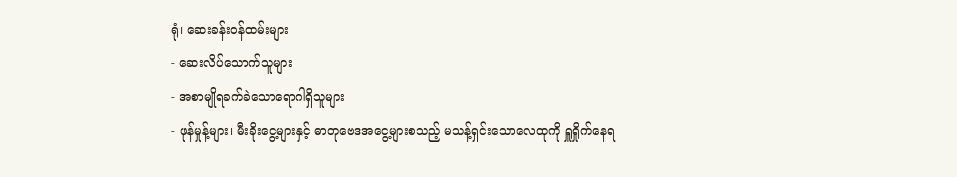ရုံ၊ ဆေးခန်းဝန်ထမ်းများ
- ဆေးလိပ်သောက်သူများ
- အစာမျိုရခက်ခဲသောရောဂါရှိသူများ
- ဖုန်မှုန့်များ၊ မီးခိုးငွေ့များနှင့် ဓာတုဗေဒအငွေ့များစသည့် မသန့်ရှင်းသောလေထုကို ရှူရှိုက်နေရ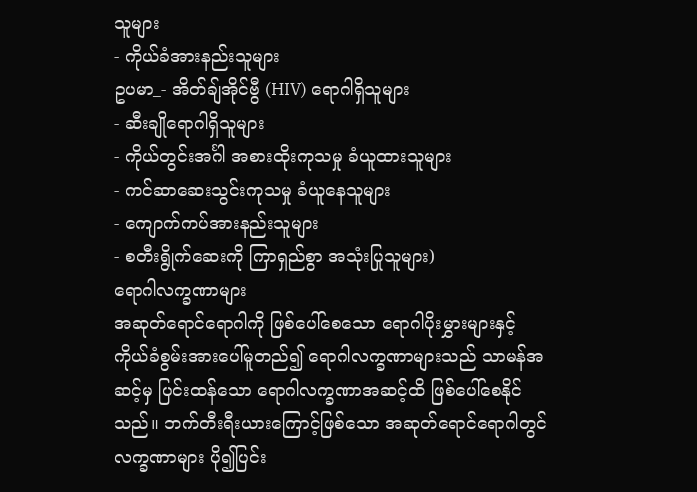သူများ
- ကိုယ်ခံအားနည်းသူများ
ဥပမာ_- အိတ်ချ်အိုင်ဗွီ (HIV) ရောဂါရှိသူများ
- ဆီးချိုရောဂါရှိသူများ
- ကိုယ်တွင်းအင်္ဂါ အစားထိုးကုသမှု ခံယူထားသူများ
- ကင်ဆာဆေးသွင်းကုသမှု ခံယူနေသူများ
- ကျောက်ကပ်အားနည်းသူများ
- စတီးရွိုက်ဆေးကို ကြာရှည်စွာ အသုံးပြုသူများ)
ရောဂါလက္ခဏာများ
အဆုတ်ရောင်ရောဂါကို ဖြစ်ပေါ်စေသော ရောဂါပိုးမွှားများနှင့် ကိုယ်ခံစွမ်းအားပေါ်မူတည်၍ ရောဂါလက္ခဏာများသည် သာမန်အဆင့်မှ ပြင်းထန်သော ရောဂါလက္ခဏာအဆင့်ထိ ဖြစ်ပေါ်စေနိုင်သည်။ ဘက်တီးရီးယားကြောင့်ဖြစ်သော အဆုတ်ရောင်ရောဂါတွင် လက္ခဏာများ ပို၍ပြင်း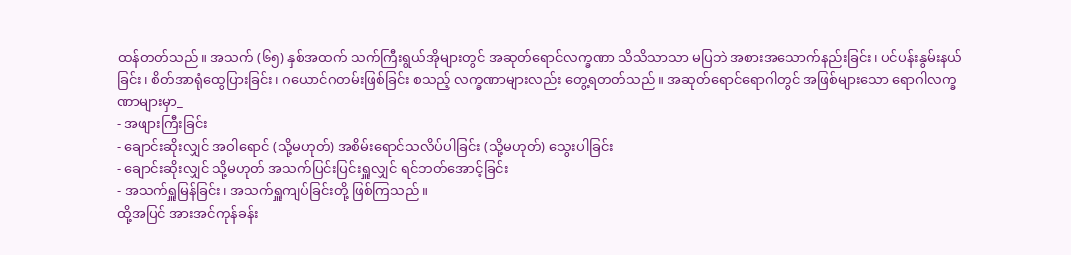ထန်တတ်သည်။ အသက် (၆၅) နှစ်အထက် သက်ကြီးရွယ်အိုများတွင် အဆုတ်ရောင်လက္ခဏာ သိသိသာသာ မပြဘဲ အစားအသောက်နည်းခြင်း၊ ပင်ပန်းနွမ်းနယ်ခြင်း၊ စိတ်အာရုံထွေပြားခြင်း၊ ဂယောင်ဂတမ်းဖြစ်ခြင်း စသည့် လက္ခဏာများလည်း တွေ့ရတတ်သည်။ အဆုတ်ရောင်ရောဂါတွင် အဖြစ်များသော ရောဂါလက္ခဏာများမှာ_
- အဖျားကြီးခြင်း
- ချောင်းဆိုးလျှင် အဝါရောင် (သို့မဟုတ်) အစိမ်းရောင်သလိပ်ပါခြင်း (သို့မဟုတ်) သွေးပါခြင်း
- ချောင်းဆိုးလျှင် သို့မဟုတ် အသက်ပြင်းပြင်းရှူလျှင် ရင်ဘတ်အောင့်ခြင်း
- အသက်ရှူမြန်ခြင်း၊ အသက်ရှူကျပ်ခြင်းတို့ ဖြစ်ကြသည်။
ထို့အပြင် အားအင်ကုန်ခန်း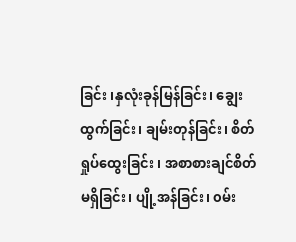ခြင်း ၊နှလုံးခုန်မြန်ခြင်း၊ ချွေးထွက်ခြင်း၊ ချမ်းတုန်ခြင်း၊ စိတ်ရှုပ်ထွေးခြင်း ၊ အစာစားချင်စိတ်မရှိခြင်း၊ ပျို့အန်ခြင်း၊ ၀မ်း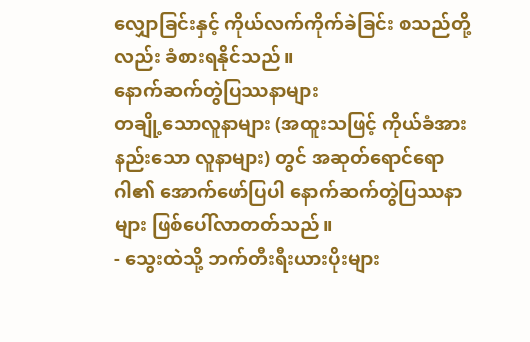လျှောခြင်းနှင့် ကိုယ်လက်ကိုက်ခဲခြင်း စသည်တို့လည်း ခံစားရနိုင်သည်။
နောက်ဆက်တွဲပြဿနာများ
တချို့သောလူနာများ (အထူးသဖြင့် ကိုယ်ခံအားနည်းသော လူနာများ) တွင် အဆုတ်ရောင်ရောဂါ၏ အောက်ဖော်ပြပါ နောက်ဆက်တွဲပြဿနာများ ဖြစ်ပေါ်လာတတ်သည်။
- သွေးထဲသို့ ဘက်တီးရီးယားပိုးများ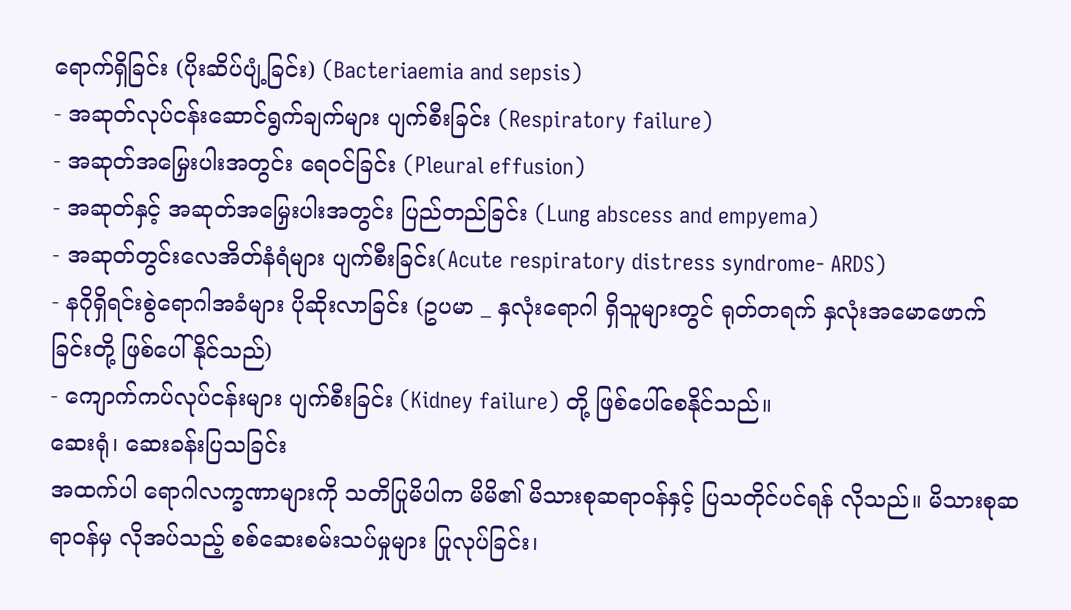ရောက်ရှိခြင်း (ပိုးဆိပ်ပျံ့ခြင်း) (Bacteriaemia and sepsis)
- အဆုတ်လုပ်ငန်းဆောင်ရွက်ချက်များ ပျက်စီးခြင်း (Respiratory failure)
- အဆုတ်အမြှေးပါးအတွင်း ရေ၀င်ခြင်း (Pleural effusion)
- အဆုတ်နှင့် အဆုတ်အမြှေးပါးအတွင်း ပြည်တည်ခြင်း (Lung abscess and empyema)
- အဆုတ်တွင်းလေအိတ်နံရံများ ပျက်စီးခြင်း(Acute respiratory distress syndrome- ARDS)
- နဂိုရှိရင်းစွဲရောဂါအခံများ ပိုဆိုးလာခြင်း (ဥပမာ _ နှလုံးရောဂါ ရှိသူများတွင် ရုတ်တရက် နှလုံးအမောဖောက်ခြင်းတို့ ဖြစ်ပေါ်နိုင်သည်)
- ကျောက်ကပ်လုပ်ငန်းများ ပျက်စီးခြင်း (Kidney failure) တို့ ဖြစ်ပေါ်စေနိုင်သည်။
ဆေးရုံ၊ ဆေးခန်းပြသခြင်း
အထက်ပါ ရောဂါလက္ခဏာများကို သတိပြုမိပါက မိမိ၏ မိသားစုဆရာဝန်နှင့် ပြသတိုင်ပင်ရန် လိုသည်။ မိသားစုဆရာဝန်မှ လိုအပ်သည့် စစ်ဆေးစမ်းသပ်မှုများ ပြုလုပ်ခြင်း၊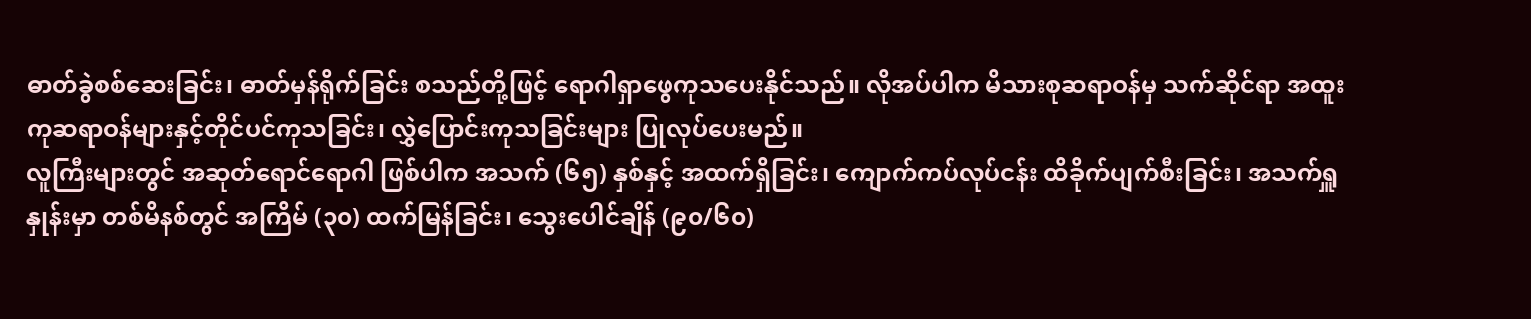ဓာတ်ခွဲစစ်ဆေးခြင်း၊ ဓာတ်မှန်ရိုက်ခြင်း စသည်တို့ဖြင့် ရောဂါရှာဖွေကုသပေးနိုင်သည်။ လိုအပ်ပါက မိသားစုဆရာဝန်မှ သက်ဆိုင်ရာ အထူးကုဆရာဝန်များနှင့်တိုင်ပင်ကုသခြင်း၊ လွှဲပြောင်းကုသခြင်းများ ပြုလုပ်ပေးမည်။
လူကြီးများတွင် အဆုတ်ရောင်ရောဂါ ဖြစ်ပါက အသက် (၆၅) နှစ်နှင့် အထက်ရှိခြင်း၊ ကျောက်ကပ်လုပ်ငန်း ထိခိုက်ပျက်စီးခြင်း၊ အသက်ရှူနှုန်းမှာ တစ်မိနစ်တွင် အကြိမ် (၃၀) ထက်မြန်ခြင်း၊ သွေးပေါင်ချိန် (၉၀/၆၀)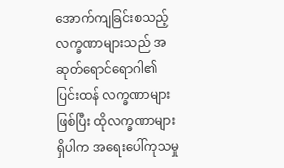အောက်ကျခြင်းစသည့် လက္ခဏာများသည် အဆုတ်ရောင်ရောဂါ၏ ပြင်းထန် လက္ခဏာများဖြစ်ပြီး ထိုလက္ခဏာများရှိပါက အရေးပေါ်ကုသမှု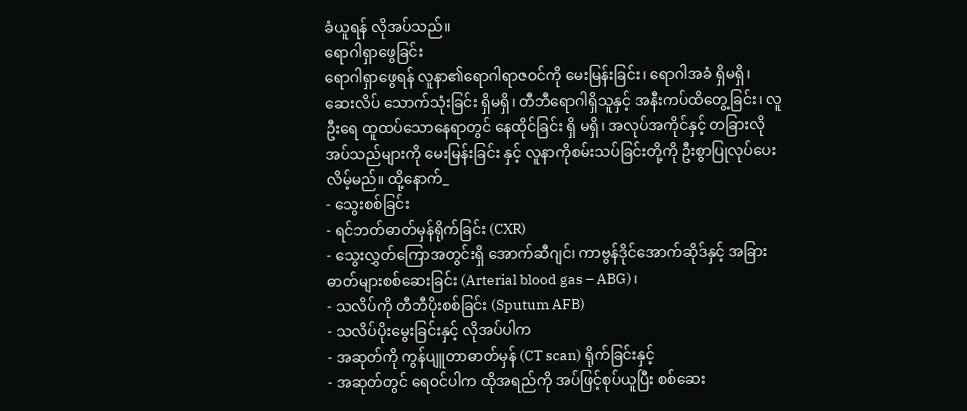ခံယူရန် လိုအပ်သည်။
ရောဂါရှာဖွေခြင်း
ရောဂါရှာဖွေရန် လူနာ၏ရောဂါရာဇဝင်ကို မေးမြန်းခြင်း၊ ရောဂါအခံ ရှိမရှိ၊ ဆေးလိပ် သောက်သုံးခြင်း ရှိမရှိ၊ တီဘီရောဂါရှိသူနှင့် အနီးကပ်ထိတွေ့ခြင်း၊ လူဦးရေ ထူထပ်သောနေရာတွင် နေထိုင်ခြင်း ရှိ မရှိ၊ အလုပ်အကိုင်နှင့် တခြားလိုအပ်သည်များကို မေးမြန်းခြင်း နှင့် လူနာကိုစမ်းသပ်ခြင်းတို့ကို ဦးစွာပြုလုပ်ပေးလိမ့်မည်။ ထို့နောက်_
- သွေးစစ်ခြင်း
- ရင်ဘတ်ဓာတ်မှန်ရိုက်ခြင်း (CXR)
- သွေးလွှတ်ကြောအတွင်းရှိ အောက်ဆီဂျင်၊ ကာဗွန်ဒိုင်အောက်ဆိုဒ်နှင့် အခြားဓာတ်များစစ်ဆေးခြင်း (Arterial blood gas – ABG)၊
- သလိပ်ကို တီဘီပိုးစစ်ခြင်း (Sputum AFB)
- သလိပ်ပိုးမွေးခြင်းနှင့် လိုအပ်ပါက
- အဆုတ်ကို ကွန်ပျူတာဓာတ်မှန် (CT scan) ရိုက်ခြင်းနှင့်
- အဆုတ်တွင် ရေ၀င်ပါက ထိုအရည်ကို အပ်ဖြင့်စုပ်ယူပြီး စစ်ဆေး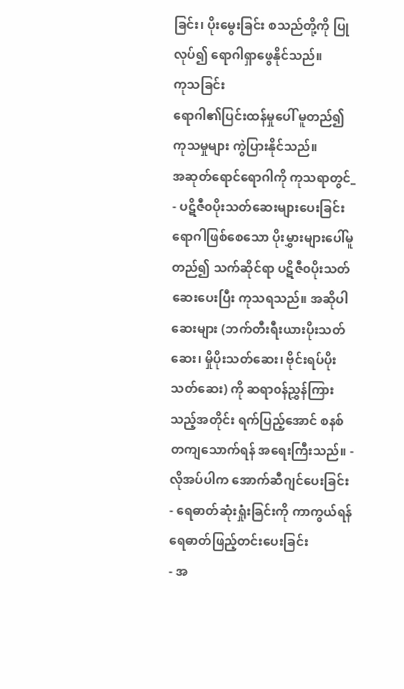ခြင်း၊ ပိုးမွေးခြင်း စသည်တို့ကို ပြုလုပ်၍ ရောဂါရှာဖွေနိုင်သည်။
ကုသခြင်း
ရောဂါ၏ပြင်းထန်မှုပေါ် မူတည်၍ ကုသမှုများ ကွဲပြားနိုင်သည်။
အဆုတ်ရောင်ရောဂါကို ကုသရာတွင်_
- ပဋိဇီ၀ပိုးသတ်ဆေးများပေးခြင်း
ရောဂါဖြစ်စေသော ပိုးမွှားများပေါ်မူတည်၍ သက်ဆိုင်ရာ ပဋိဇီ၀ပိုးသတ်ဆေးပေးပြီး ကုသရသည်။ အဆိုပါဆေးများ (ဘက်တီးရီးယားပိုးသတ်ဆေး၊ မှိုပိုးသတ်ဆေး၊ ဗိုင်းရပ်ပိုးသတ်ဆေး) ကို ဆရာ၀န်ညွှန်ကြားသည့်အတိုင်း ရက်ပြည့်အောင် စနစ်တကျသောက်ရန် အရေးကြီးသည်။ - လိုအပ်ပါက အောက်ဆီဂျင်ပေးခြင်း
- ရေဓာတ်ဆုံးရှုံးခြင်းကို ကာကွယ်ရန် ရေဓာတ်ဖြည့်တင်းပေးခြင်း
- အ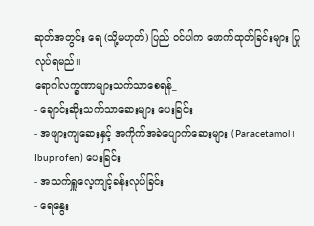ဆုတ်အတွင်း ရေ (သို့မဟုတ်) ပြည် ဝင်ပါက ဖောက်ထုတ်ခြင်းများ ပြုလုပ်ရမည်။
ရောဂါလက္ခဏာများသက်သာစေရန်_
- ချောင်းဆိုးသက်သာဆေးများ ပေးခြင်း
- အဖျားကျဆေးနှင့် အကိုက်အခဲပျောက်ဆေးများ (Paracetamol၊ Ibuprofen) ပေးခြင်း
- အသက်ရှူလေ့ကျင့်ခန်းလုပ်ခြင်း
- ရေနွေး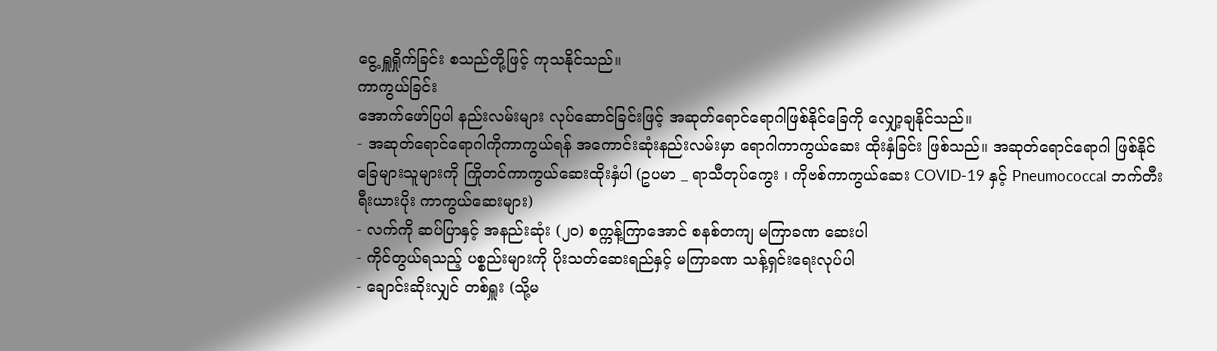ငွေ့ ရှူရှိုက်ခြင်း စသည်တို့ဖြင့် ကုသနိုင်သည်။
ကာကွယ်ခြင်း
အောက်ဖော်ပြပါ နည်းလမ်းများ လုပ်ဆောင်ခြင်းဖြင့် အဆုတ်ရောင်ရောဂါဖြစ်နိုင်ခြေကို လျှော့ချနိုင်သည်။
- အဆုတ်ရောင်ရောဂါကိုကာကွယ်ရန် အကောင်းဆုံးနည်းလမ်းမှာ ရောဂါကာကွယ်ဆေး ထိုးနှံခြင်း ဖြစ်သည်။ အဆုတ်ရောင်ရောဂါ ဖြစ်နိုင်ခြေများသူများကို ကြိုတင်ကာကွယ်ဆေးထိုးနှံပါ (ဥပမာ _ ရာသီတုပ်ကွေး ၊ ကိုဗစ်ကာကွယ်ဆေး COVID-19 နှင့် Pneumococcal ဘက်တီးရီးယားပိုး ကာကွယ်ဆေးများ)
- လက်ကို ဆပ်ပြာနှင့် အနည်းဆုံး (၂၀) စက္ကန့်ကြာအောင် စနစ်တကျ မကြာခဏ ဆေးပါ
- ကိုင်တွယ်ရသည့် ပစ္စည်းများကို ပိုးသတ်ဆေးရည်နှင့် မကြာခဏ သန့်ရှင်းရေးလုပ်ပါ
- ချောင်းဆိုးလျှင် တစ်ရှူး (သို့မ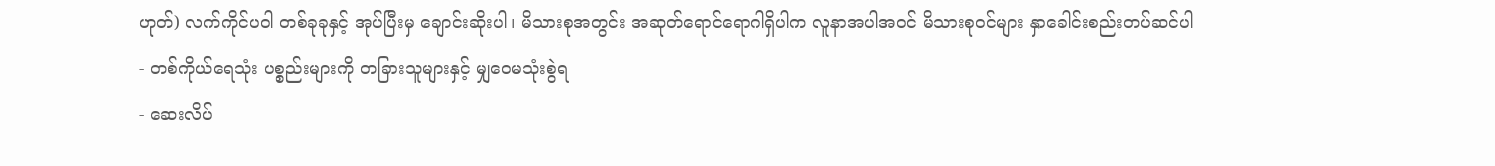ဟုတ်) လက်ကိုင်ပဝါ တစ်ခုခုနှင့် အုပ်ပြီးမှ ချောင်းဆိုးပါ၊ မိသားစုအတွင်း အဆုတ်ရောင်ရောဂါရှိပါက လူနာအပါအ၀င် မိသားစု၀င်များ နှာခေါင်းစည်းတပ်ဆင်ပါ
- တစ်ကိုယ်ရေသုံး ပစ္စည်းများကို တခြားသူများနှင့် မျှဝေမသုံးစွဲရ
- ဆေးလိပ်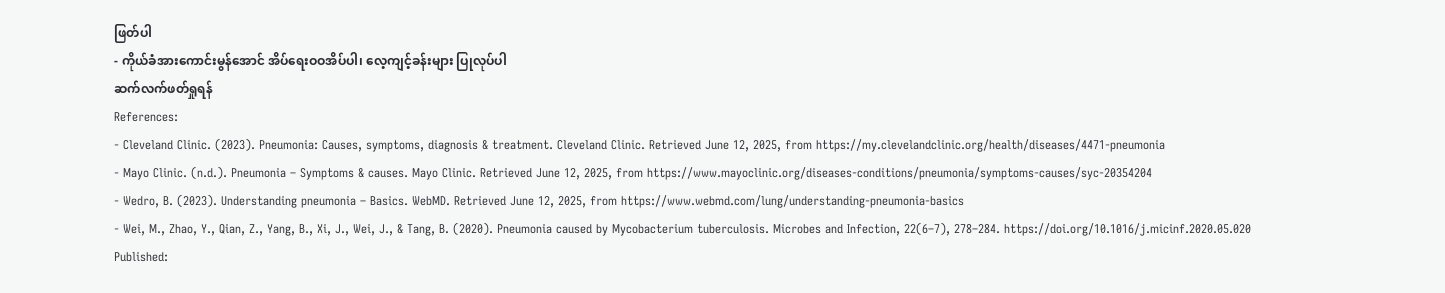ဖြတ်ပါ
- ကိုယ်ခံအားကောင်းမွန်အောင် အိပ်ရေးဝဝအိပ်ပါ၊ လေ့ကျင့်ခန်းများ ပြုလုပ်ပါ
ဆက်လက်ဖတ်ရှုရန်
References:
- Cleveland Clinic. (2023). Pneumonia: Causes, symptoms, diagnosis & treatment. Cleveland Clinic. Retrieved June 12, 2025, from https://my.clevelandclinic.org/health/diseases/4471-pneumonia
- Mayo Clinic. (n.d.). Pneumonia – Symptoms & causes. Mayo Clinic. Retrieved June 12, 2025, from https://www.mayoclinic.org/diseases-conditions/pneumonia/symptoms-causes/syc-20354204
- Wedro, B. (2023). Understanding pneumonia – Basics. WebMD. Retrieved June 12, 2025, from https://www.webmd.com/lung/understanding-pneumonia-basics
- Wei, M., Zhao, Y., Qian, Z., Yang, B., Xi, J., Wei, J., & Tang, B. (2020). Pneumonia caused by Mycobacterium tuberculosis. Microbes and Infection, 22(6–7), 278–284. https://doi.org/10.1016/j.micinf.2020.05.020
Published: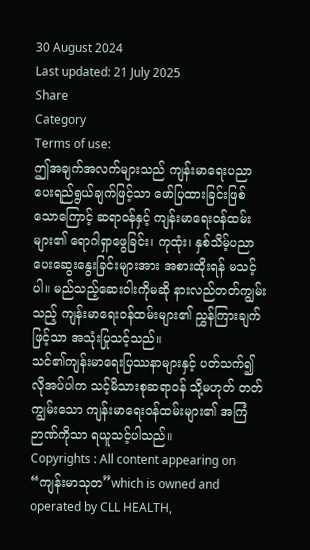30 August 2024
Last updated: 21 July 2025
Share
Category
Terms of use:
ဤအချက်အလက်များသည် ကျန်းမာရေးပညာပေးရည်ရွယ်ချက်ဖြင့်သာ ဖော်ပြထားခြင်းဖြစ်သောကြောင့် ဆရာဝန်နှင့် ကျန်းမာရေးဝန်ထမ်းများ၏ ရောဂါရှာဖွေခြင်း၊ ကုထုံး၊ နှစ်သိမ့်ပညာပေးဆွေးနွေးခြင်းများအား အစားထိုးရန် မသင့်ပါ။ မည်သည့်ဆေးဝါးကိုမဆို နားလည်တတ်ကျွမ်းသည့် ကျန်းမာရေးဝန်ထမ်းများ၏ ညွှန်ကြားချက်ဖြင့်သာ အသုံးပြုသင့်သည်။
သင်၏ကျန်းမာရေးပြဿနာများနှင့် ပတ်သက်၍ လိုအပ်ပါက သင့်မိသားစုဆရာဝန် သို့မဟုတ် တတ်ကျွမ်းသော ကျန်းမာရေးဝန်ထမ်းများ၏ အကြံဉာဏ်ကိုသာ ရယူသင့်ပါသည်။
Copyrights : All content appearing on “ကျန်းမာသုတ”which is owned and operated by CLL HEALTH,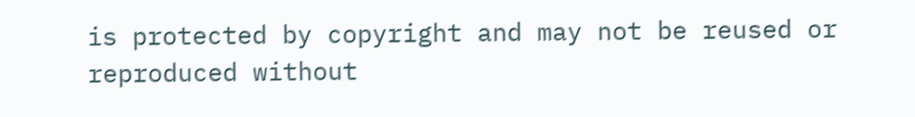is protected by copyright and may not be reused or reproduced without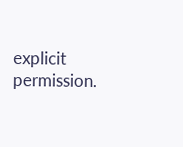explicit permission.